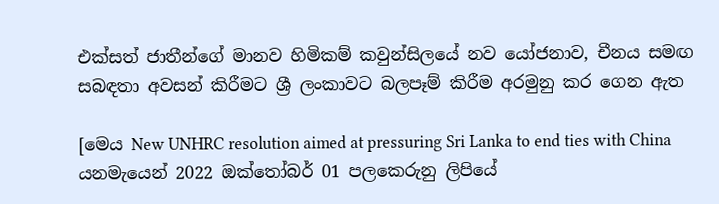එක්සත් ජාතීන්ගේ මානව හිමිකම් කවුන්සිලයේ නව යෝජනාව, චීනය සමඟ සබඳතා අවසන් කිරීමට ශ්‍රී ලංකාවට බලපෑම් කිරීම අරමුනු කර ගෙන ඇත

[මෙය New UNHRC resolution aimed at pressuring Sri Lanka to end ties with China යනමැයෙන් 2022 ඔක්තෝබර් 01 පලකෙරුනු ලිපියේ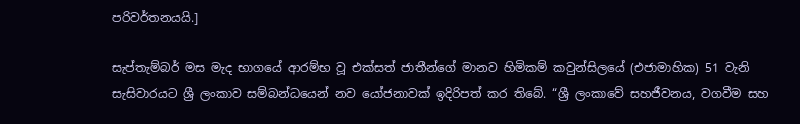පරිවර්තනයයි.]

සැප්තැම්බර් මස මැද භාගයේ ආරම්භ වූ එක්සත් ජාතීන්ගේ මානව හිමිකම් කවුන්සිලයේ (එජාමාහික) 51 වැනි සැසිවාරයට ශ්‍රී ලංකාව සම්බන්ධයෙන් නව යෝජනාවක් ඉදිරිපත් කර තිබේ. “ශ්‍රී ලංකාවේ සහජීවනය, වගවීම සහ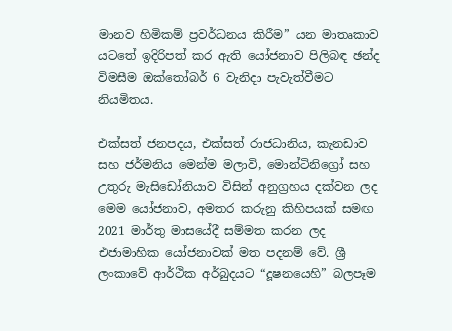මානව හිමිකම් ප්‍රවර්ධනය කිරීම” යන මාතෘකාව යටතේ ඉදිරිපත් කර ඇති යෝජනාව පිලිබඳ ඡන්ද විමසීම ඔක්තෝබර් 6 වැනිදා පැවැත්වීමට නියමිතය.

එක්සත් ජනපදය, එක්සත් රාජධානිය, කැනඩාව සහ ජර්මනිය මෙන්ම මලාවි, මොන්ටිනිග්‍රෝ සහ උතුරු මැසිඩෝනියාව විසින් අනුග්‍රහය දක්වන ලද මෙම යෝජනාව, අමතර කරුනු කිහිපයක් සමඟ 2021 මාර්තු මාසයේදී සම්මත කරන ලද එජාමාහික යෝජනාවක් මත පදනම් වේ. ශ්‍රී ලංකාවේ ආර්ථික අර්බුදයට “දූෂනයෙහි” බලපෑම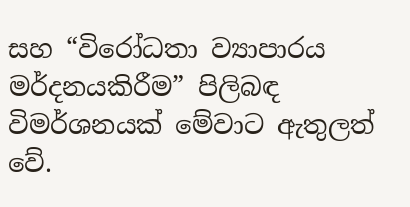සහ “විරෝධතා ව්‍යාපාරය මර්දනයකිරීම” පිලිබඳ විමර්ශනයක් මේවාට ඇතුලත් වේ.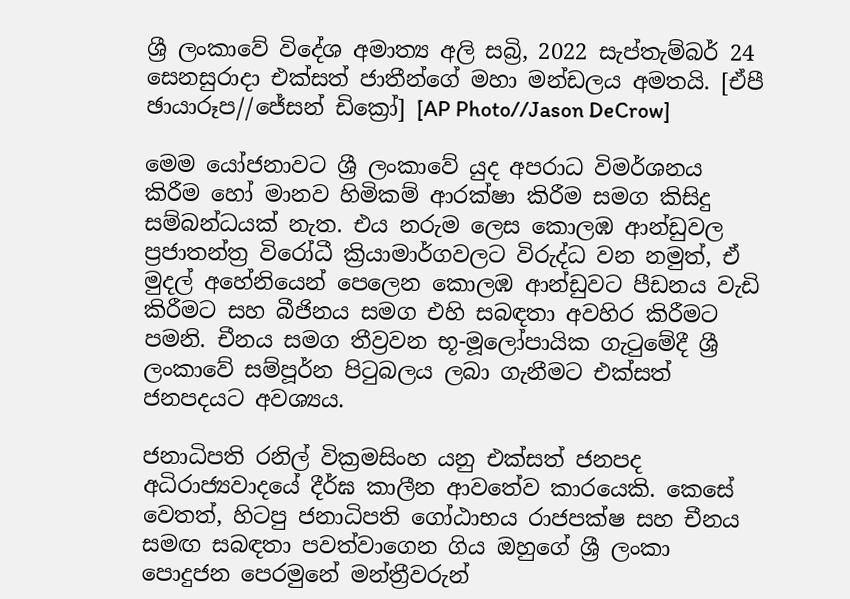ශ්‍රී ලංකාවේ විදේශ අමාත්‍ය අලි සබ්‍රි, 2022 සැප්තැම්බර් 24 සෙනසුරාදා එක්සත් ජාතීන්ගේ මහා මන්ඩලය අමතයි. [ඒපී ඡායාරූප//ජේසන් ඩික්‍රෝ] [AP Photo//Jason DeCrow]

මෙම යෝජනාවට ශ්‍රී ලංකාවේ යුද අපරාධ විමර්ශනය කිරීම හෝ මානව හිමිකම් ආරක්ෂා කිරීම සමග කිසිදු සම්බන්ධයක් නැත. එය නරුම ලෙස කොලඹ ආන්ඩුවල ප්‍රජාතන්ත්‍ර විරෝධී ක්‍රියාමාර්ගවලට විරුද්ධ වන නමුත්, ඒ මුදල් අහේනියෙන් පෙලෙන කොලඹ ආන්ඩුවට පීඩනය වැඩි කිරීමට සහ බීජිනය සමග එහි සබඳතා අවහිර කිරීමට පමනි. චීනය සමග තීව්‍රවන භූ-මූලෝපායික ගැටුමේදී ශ්‍රී ලංකාවේ සම්පූර්න පිටුබලය ලබා ගැනීමට එක්සත් ජනපදයට අවශ්‍යය.

ජනාධිපති රනිල් වික්‍රමසිංහ යනු එක්සත් ජනපද අධිරාජ්‍යවාදයේ දීර්ඝ කාලීන ආවතේව කාරයෙකි. කෙසේ වෙතත්, හිටපු ජනාධිපති ගෝඨාභය රාජපක්ෂ සහ චීනය සමඟ සබඳතා පවත්වාගෙන ගිය ඔහුගේ ශ්‍රී ලංකා පොදුජන පෙරමුනේ මන්ත්‍රීවරුන්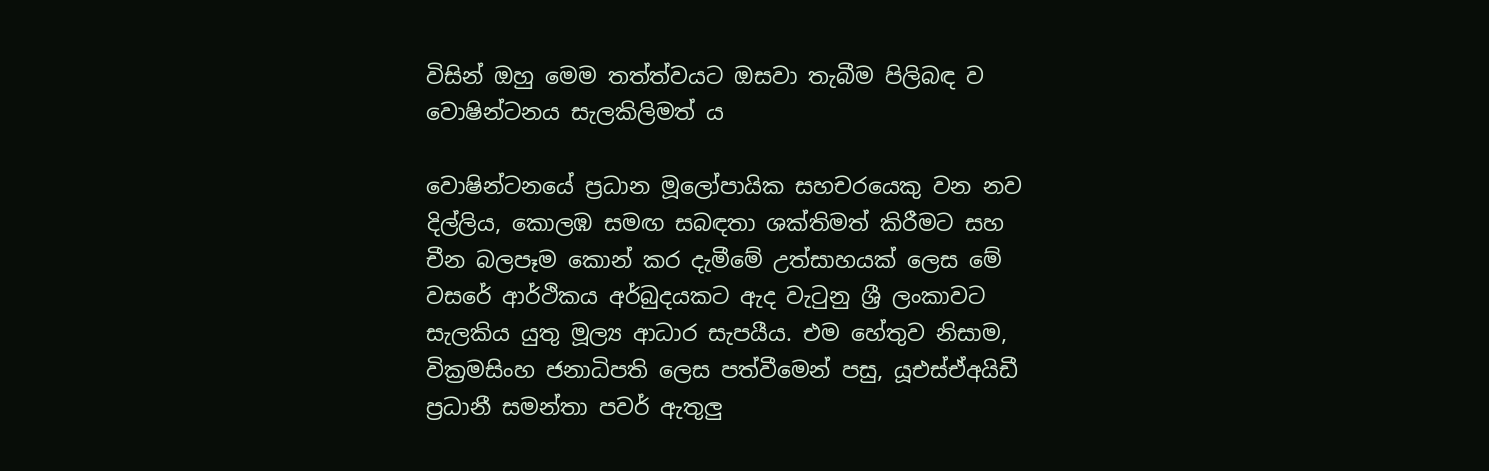විසින් ඔහු මෙම තත්ත්වයට ඔසවා තැබීම පිලිබඳ ව වොෂින්ටනය සැලකිලිමත් ය

වොෂින්ටනයේ ප්‍රධාන මූලෝපායික සහචරයෙකු වන නව දිල්ලිය, කොලඹ සමඟ සබඳතා ශක්තිමත් කිරීමට සහ චීන බලපෑම කොන් කර දැමීමේ උත්සාහයක් ලෙස මේ වසරේ ආර්ථිකය අර්බුදයකට ඇද වැටුනු ශ්‍රී ලංකාවට සැලකිය යුතු මූල්‍ය ආධාර සැපයීය. එම හේතුව නිසාම, වික්‍රමසිංහ ජනාධිපති ලෙස පත්වීමෙන් පසු, යූඑස්ඒඅයිඩී ප්‍රධානී සමන්තා පවර් ඇතුලු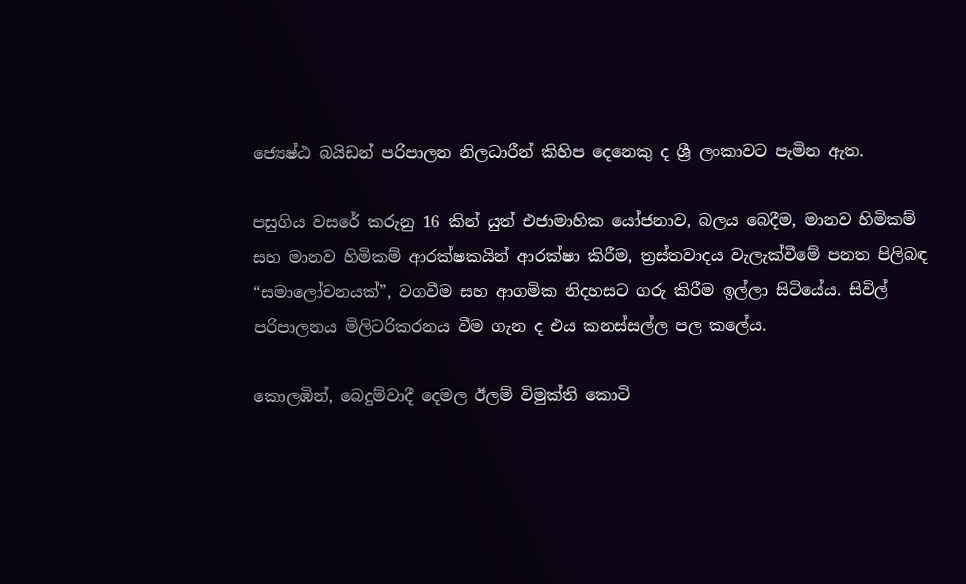ජ්‍යෙෂ්ඨ බයිඩන් පරිපාලන නිලධාරීන් කිහිප දෙනෙකු ද ශ්‍රී ලංකාවට පැමින ඇත.

පසුගිය වසරේ කරුනු 16 කින් යුත් එජාමාහික යෝජනාව, බලය බෙදීම, මානව හිමිකම් සහ මානව හිමිකම් ආරක්ෂකයින් ආරක්ෂා කිරීම, ත්‍රස්තවාදය වැලැක්වීමේ පනත පිලිබඳ “සමාලෝචනයක්”, වගවීම සහ ආගමික නිදහසට ගරු කිරීම ඉල්ලා සිටියේය. සිවිල් පරිපාලනය මිලිටරිකරනය වීම ගැන ද එය කනස්සල්ල පල කලේය.

කොලඹින්, බෙදුම්වාදී දෙමල ඊලම් විමුක්ති කොටි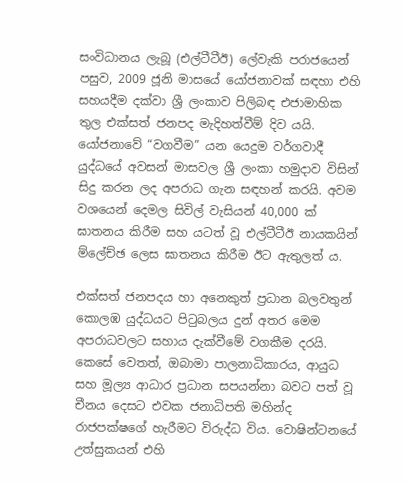සංවිධානය ලැබූ (එල්ටීටීඊ) ලේවැකි පරාජයෙන් පසුව, 2009 ජූනි මාසයේ යෝජනාවක් සඳහා එහි සහයදීම දක්වා ශ්‍රී ලංකාව පිලිබඳ එජාමාහික තුල එක්සත් ජනපද මැදිහත්වීම් දිව යයි. යෝජනාවේ “වගවීම” යන යෙදුම වර්ගවාදී යුද්ධයේ අවසන් මාසවල ශ්‍රී ලංකා හමුදාව විසින් සිදු කරන ලද අපරාධ ගැන සඳහන් කරයි. අවම වශයෙන් දෙමල සිවිල් වැසියන් 40,000 ක් ඝාතනය කිරීම සහ යටත් වූ එල්ටීටීඊ නායකයින් ම්ලේච්ඡ ලෙස ඝාතනය කිරීම ඊට ඇතුලත් ය.

එක්සත් ජනපදය හා අනෙකුත් ප්‍රධාන බලවතුන් කොලඹ යුද්ධයට පිටුබලය දුන් අතර මෙම අපරාධවලට සහාය දැක්වීමේ වගකීම දරයි. කෙසේ වෙතත්, ඔබාමා පාලනාධිකාරය, ආයුධ සහ මූල්‍ය ආධාර ප්‍රධාන සපයන්නා බවට පත් වූ චීනය දෙසට එවක ජනාධිපති මහින්ද රාජපක්ෂගේ හැරීමට විරුද්ධ විය. වොෂින්ටනයේ උත්සුකයන් එහි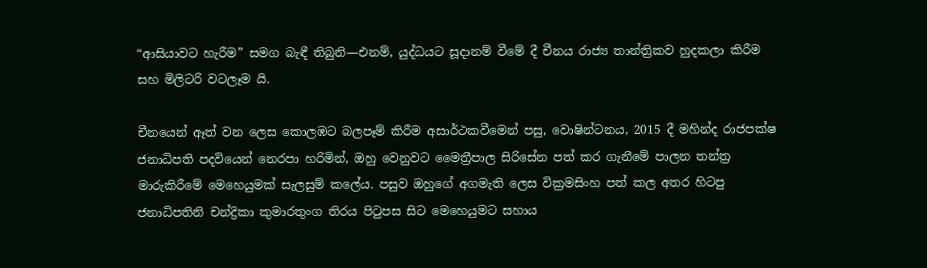“ආසියාවට හැරීම” සමග බැඳී තිබුනි—එනම්, යුද්ධයට සූදානම් වීමේ දී චීනය රාජ්‍ය තාන්ත්‍රිකව හුදකලා කිරීම සහ මිලිටරි වටලෑම යි.

චීනයෙන් ඈත් වන ලෙස කොලඹට බලපෑම් කිරීම අසාර්ථකවීමෙන් පසු, වොෂින්ටනය, 2015 දී මහින්ද රාජපක්ෂ ජනාධිපති පදවියෙන් නෙරපා හරිමින්, ඔහු වෙනුවට මෛත්‍රීපාල සිරිසේන පත් කර ගැනීමේ පාලන තන්ත්‍ර මාරුකිරීමේ මෙහෙයුමක් සැලසුම් කලේය. පසුව ඔහුගේ අගමැති ලෙස වික්‍රමසිංහ පත් කල අතර හිටපු ජනාධිපතිනි චන්ද්‍රිකා කුමාරතුංග තිරය පිටුපස සිට මෙහෙයුමට සහාය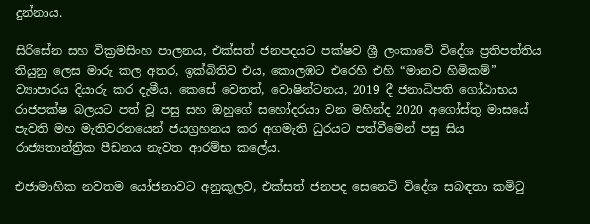දුන්නාය.

සිරිසේන සහ වික්‍රමසිංහ පාලනය, එක්සත් ජනපදයට පක්ෂව ශ්‍රී ලංකාවේ විදේශ ප්‍රතිපත්තිය තියුනු ලෙස මාරු කල අතර, ඉක්බිතිව එය, කොලඹට එරෙහි එහි “මානව හිමිකම්” ව්‍යාපාරය දියාරු කර දැමීය. කෙසේ වෙතත්, වොෂින්ටනය, 2019 දී ජනාධිපති ගෝඨාභය රාජපක්ෂ බලයට පත් වූ පසු සහ ඔහුගේ සහෝදරයා වන මහින්ද 2020 අගෝස්තු මාසයේ පැවති මහ මැතිවරනයෙන් ජයග්‍රහනය කර අගමැති ධුරයට පත්වීමෙන් පසු සිය රාජ්‍යතාන්ත්‍රික පීඩනය නැවත ආරම්භ කලේය.

එජාමාහික නවතම යෝජනාවට අනුකූලව, එක්සත් ජනපද සෙනෙට් විදේශ සබඳතා කමිටු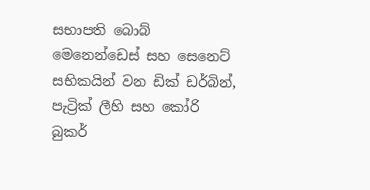සභාපති බොබ් මෙනෙන්ඩෙස් සහ සෙනෙට් සභිකයින් වන ඩික් ඩර්බින්, පැට්‍රික් ලීහි සහ කෝරි බුකර්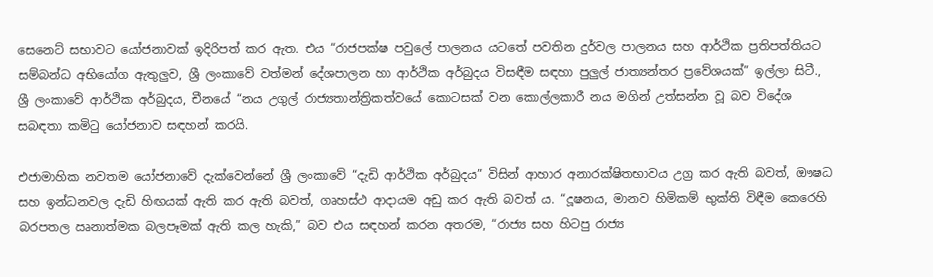සෙනෙට් සභාවට යෝජනාවක් ඉදිරිපත් කර ඇත. එය “රාජපක්ෂ පවුලේ පාලනය යටතේ පවතින දුර්වල පාලනය සහ ආර්ථික ප්‍රතිපත්තියට සම්බන්ධ අභියෝග ඇතුලුව, ශ්‍රී ලංකාවේ වත්මන් දේශපාලන හා ආර්ථික අර්බුදය විසඳීම සඳහා පුලුල් ජාත්‍යන්තර ප්‍රවේශයක්” ඉල්ලා සිටී., ශ්‍රී ලංකාවේ ආර්ථික අර්බුදය, චීනයේ “නය උගුල් රාජ්‍යතාන්ත්‍රිකත්වයේ කොටසක් වන කොල්ලකාරී නය මගින් උත්සන්න වූ බව විදේශ සබඳතා කමිටු යෝජනාව සඳහන් කරයි.

එජාමාහික නවතම යෝජනාවේ දැක්වෙන්නේ ශ්‍රී ලංකාවේ “දැඩි ආර්ථික අර්බුදය” විසින් ආහාර අනාරක්ෂිතභාවය උග්‍ර කර ඇති බවත්, ඖෂධ සහ ඉන්ධනවල දැඩි හිඟයක් ඇති කර ඇති බවත්, ගෘහස්ථ ආදායම අඩු කර ඇති බවත්‍ ය. “දූෂනය, මානව හිමිකම් භුක්ති විඳීම කෙරෙහි බරපතල ඍනාත්මක බලපෑමක් ඇති කල හැකි,” බව එය සඳහන් කරන අතරම, “රාජ්‍ය සහ හිටපු රාජ්‍ය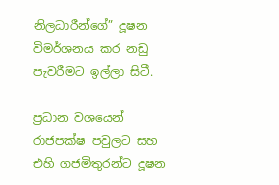නිලධාරීන්ගේ” දූෂන විමර්ශනය කර නඩු පැවරීමට ඉල්ලා සිටී.

ප්‍රධාන වශයෙන් රාජපක්ෂ පවුලට සහ එහි ගජමිතුරන්ට දූෂන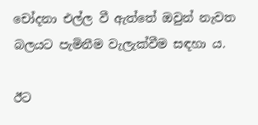චෝදනා එල්ල වී ඇත්තේ ඔවුන් නැවත බලයට පැමිනීම වැලැක්වීම සඳහා ය.

ඊට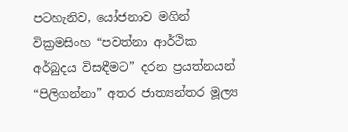පටහැනිව, යෝජනාව මගින් වික්‍රමසිංහ “පවත්නා ආර්ථික අර්බුදය විසඳීමට” දරන ප්‍රයත්නයන් “පිලිගන්නා” අතර ජාත්‍යන්තර මූල්‍ය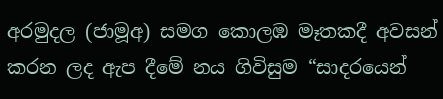අරමුදල (ජාමූඅ) සමග කොලඹ මෑතකදී අවසන් කරන ලද ඇප දීමේ නය ගිවිසුම “සාදරයෙන්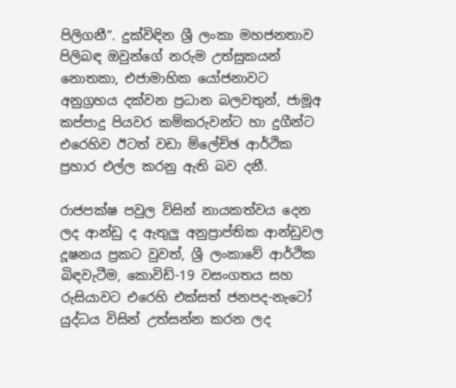පිලිගනී”. දුක්විඳින ශ්‍රී ලංකා මහජනතාව පිලිබඳ ඔවුන්ගේ නරුම උත්සුකයන් නොතකා, එජාමාහික යෝජනාවට අනුග්‍රහය දක්වන ප්‍රධාන බලවතුන්, ජාමූඅ කප්පාදු පියවර කම්කරුවන්ට හා දුගීන්ට එරෙහිව ඊටත් වඩා ම්ලේච්ඡ ආර්ථික ප්‍රහාර එල්ල කරනු ඇති බව දනී.

රාජපක්ෂ පවුල විසින් නායකත්වය දෙන ලද ආන්ඩු ද ඇතුලු අනුප්‍රාප්තික ආන්ඩුවල දූෂනය ප්‍රකට වුවත්, ශ්‍රී ලංකාවේ ආර්ථික බිඳවැටීම, කොවිඩ්-19 වසංගතය සහ රුසියාවට එරෙහි එක්සත් ජනපද-නැටෝ යුද්ධය විසින් උත්සන්න කරන ලද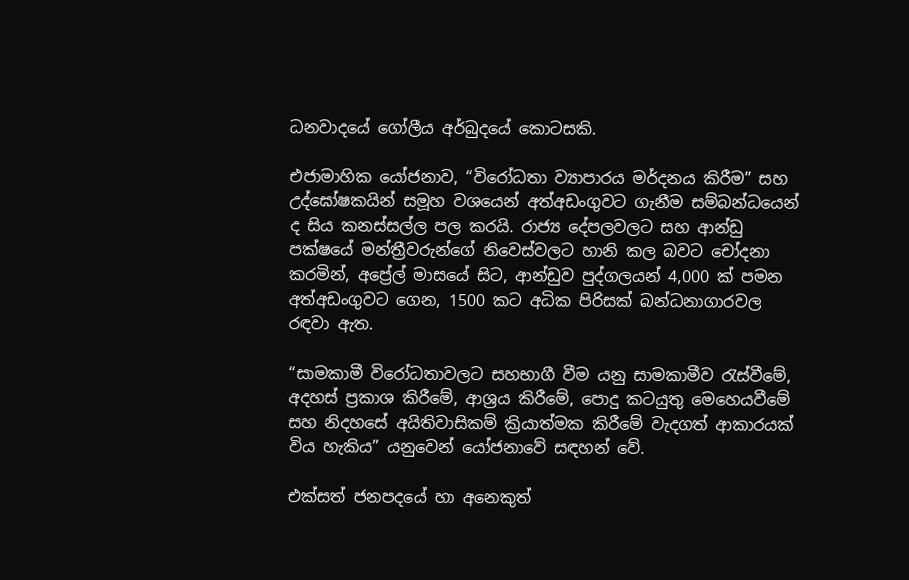ධනවාදයේ ගෝලීය අර්බුදයේ කොටසකි.

එජාමාහික යෝජනාව, “විරෝධතා ව්‍යාපාරය මර්දනය කිරීම” සහ උද්ඝෝෂකයින් සමූහ වශයෙන් අත්අඩංගුවට ගැනීම සම්බන්ධයෙන් ද සිය කනස්සල්ල පල කරයි. රාජ්‍ය දේපලවලට සහ ආන්ඩු පක්ෂයේ මන්ත්‍රීවරුන්ගේ නිවෙස්වලට හානි කල බවට චෝදනා කරමින්, අප්‍රේල් මාසයේ සිට, ආන්ඩුව පුද්ගලයන් 4,000 ක් පමන අත්අඩංගුවට ගෙන, 1500 කට අධික පිරිසක් බන්ධනාගාරවල රඳවා ඇත.

“සාමකාමී විරෝධතාවලට සහභාගී වීම යනු සාමකාමීව රැස්වීමේ, අදහස් ප්‍රකාශ කිරීමේ, ආශ්‍රය කිරීමේ, පොදු කටයුතු මෙහෙයවීමේ සහ නිදහසේ අයිතිවාසිකම් ක්‍රියාත්මක කිරීමේ වැදගත් ආකාරයක් විය හැකිය” යනුවෙන් යෝජනාවේ සඳහන් වේ.

එක්සත් ජනපදයේ හා අනෙකුත්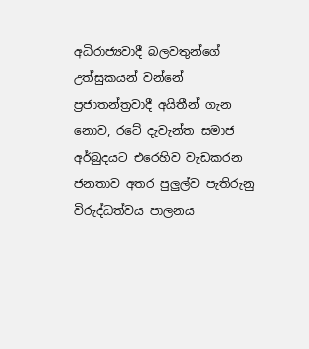අධිරාජ්‍යවාදී බලවතුන්ගේ උත්සුකයන් වන්නේ ප්‍රජාතන්ත්‍රවාදී අයිතීන් ගැන නොව, රටේ දැවැන්ත සමාජ අර්බුදයට එරෙහිව වැඩකරන ජනතාව අතර පුලුල්ව පැතිරුනු විරුද්ධත්වය පාලනය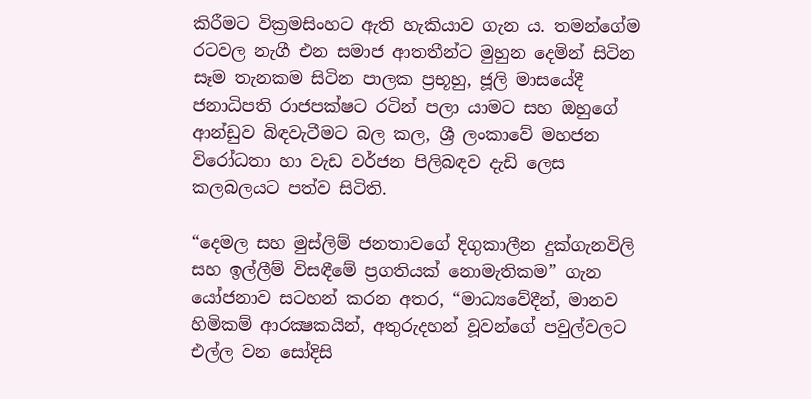කිරීමට වික්‍රමසිංහට ඇති හැකියාව ගැන ය. තමන්ගේම රටවල නැගී එන සමාජ ආතතීන්ට මුහුන දෙමින් සිටින සෑම තැනකම සිටින පාලක ප්‍රභූහු, ජූලි මාසයේදී ජනාධිපති රාජපක්ෂට රටින් පලා යාමට සහ ඔහුගේ ආන්ඩුව බිඳවැටීමට බල කල, ශ්‍රී ලංකාවේ මහජන විරෝධතා හා වැඩ වර්ජන පිලිබඳව දැඩි ලෙස කලබලයට පත්ව සිටිති.

“දෙමල සහ මුස්ලිම් ජනතාවගේ දිගුකාලීන දුක්ගැනවිලි සහ ඉල්ලීම් විසඳීමේ ප්‍රගතියක් නොමැතිකම” ගැන යෝජනාව සටහන් කරන අතර, “මාධ්‍යවේදීන්, මානව හිමිකම් ආරක්‍ෂකයින්, අතුරුදහන් වූවන්ගේ පවුල්වලට එල්ල වන සෝදිසි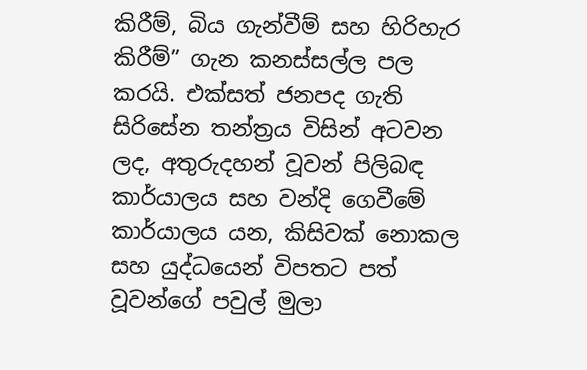කිරීම්, බිය ගැන්වීම් සහ හිරිහැර කිරීම්” ගැන කනස්සල්ල පල කරයි. එක්සත් ජනපද ගැති සිරිසේන තන්ත්‍රය විසින් අටවන ලද, අතුරුදහන් වූවන් පිලිබඳ කාර්යාලය සහ වන්දි ගෙවීමේ කාර්යාලය යන, කිසිවක් නොකල සහ යුද්ධයෙන් විපතට පත් වූවන්ගේ පවුල් මුලා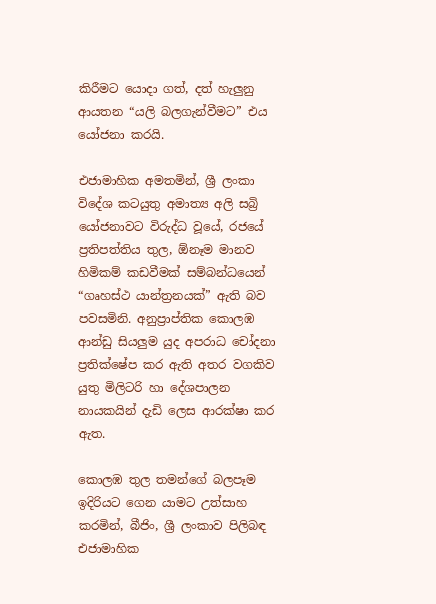කිරීමට යොදා ගත්, දත් හැලුනු ආයතන “යලි බලගැන්වීමට” එය යෝජනා කරයි.

එජාමාහික අමතමින්, ශ්‍රී ලංකා විදේශ කටයුතු අමාත්‍ය අලි සබ්‍රි යෝජනාවට විරුද්ධ වූයේ, රජයේ ප්‍රතිපත්තිය තුල, ඕනෑම මානව හිමිකම් කඩවීමක් සම්බන්ධයෙන් “ගෘහස්ථ යාන්ත්‍රනයක්” ඇති බව පවසමිනි. අනුප්‍රාප්තික කොලඹ ආන්ඩු සියලුම යුද අපරාධ චෝදනා ප්‍රතික්ෂේප කර ඇති අතර වගකිව යුතු මිලිටරි හා දේශපාලන නායකයින් දැඩි ලෙස ආරක්ෂා කර ඇත.

කොලඹ තුල තමන්ගේ බලපෑම ඉදිරියට ගෙන යාමට උත්සාහ කරමින්, බීජිං, ශ්‍රී ලංකාව පිලිබඳ එජාමාහික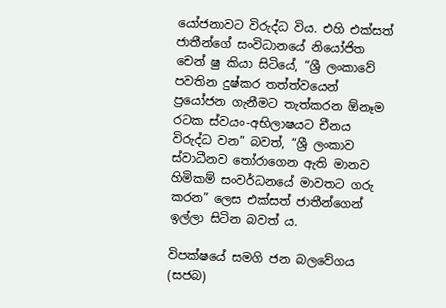යෝජනාවට විරුද්ධ විය. එහි එක්සත් ජාතීන්ගේ සංවිධානයේ නියෝජිත චෙන් ෂු කියා සිටියේ, “ශ්‍රී ලංකාවේ පවතින දුෂ්කර තත්ත්වයෙන් ප්‍රයෝජන ගැනීමට තැත්කරන ඕනෑම රටක ස්වයං-අභිලාෂයට චීනය විරුද්ධ වන” බවත්, “ශ්‍රී ලංකාව ස්වාධීනව තෝරාගෙන ඇති මානව හිමිකම් සංවර්ධනයේ මාවතට ගරු කරන” ලෙස එක්සත් ජාතීන්ගෙන් ඉල්ලා සිටින බවත් ය.

විපක්ෂයේ සමගි ජන බලවේගය (සජබ)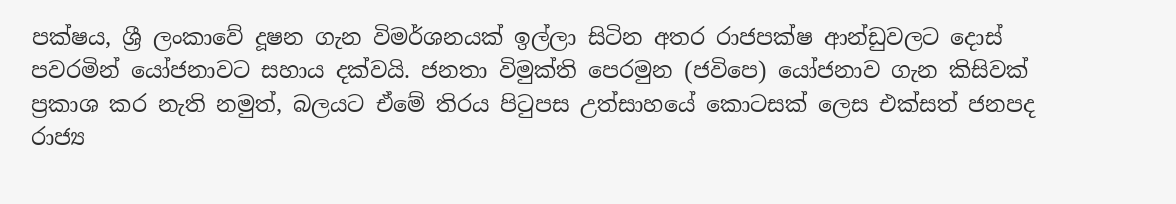පක්ෂය, ශ්‍රී ලංකාවේ දූෂන ගැන විමර්ශනයක් ඉල්ලා සිටින අතර රාජපක්ෂ ආන්ඩුවලට දොස් පවරමින් යෝජනාවට සහාය දක්වයි. ජනතා විමුක්ති පෙරමුන (ජවිපෙ) යෝජනාව ගැන කිසිවක් ප්‍රකාශ කර නැති නමුත්, බලයට ඒමේ තිරය පිටුපස උත්සාහයේ කොටසක් ලෙස එක්සත් ජනපද රාජ්‍ය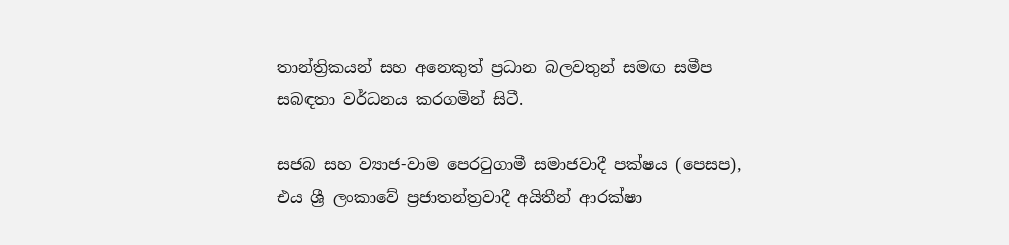තාන්ත්‍රිකයන් සහ අනෙකුත් ප්‍රධාන බලවතුන් සමඟ සමීප සබඳතා වර්ධනය කරගමින් සිටී.

සජබ සහ ව්‍යාජ-වාම පෙරටුගාමී සමාජවාදී පක්ෂය (පෙසප), එය ශ්‍රී ලංකාවේ ප්‍රජාතන්ත්‍රවාදී අයිතීන් ආරක්ෂා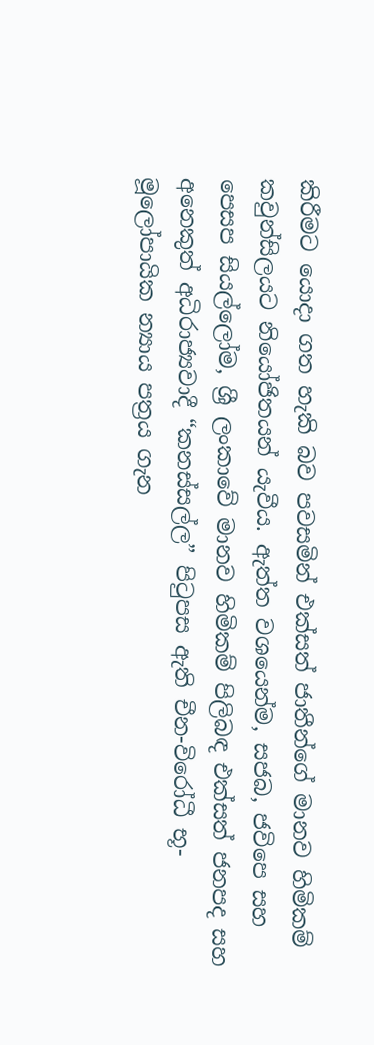කිරීමට යොදා ගත හැකි බව පවසමින් එක්සත් ජාතීන්ගේ මානව හිමිකම් කවුන්සිලයට නියෝජිතයන් යැවීය. ඇත්ත වශයෙන්ම, සජබ, ජවිපෙ සහ පෙසප සියල්ලෝම, ශ්‍රී ලංකාවේ මානව හිමිකම් පිලිබඳ එක්සත් ජනපද සහ අනෙකුත් අධිරාජ්‍යවාදී “කනස්සල්ල” පිටුපස ඇති චීන-විරෝධී භූ-මූලෝපායික න්‍යාය පත්‍රය ගැන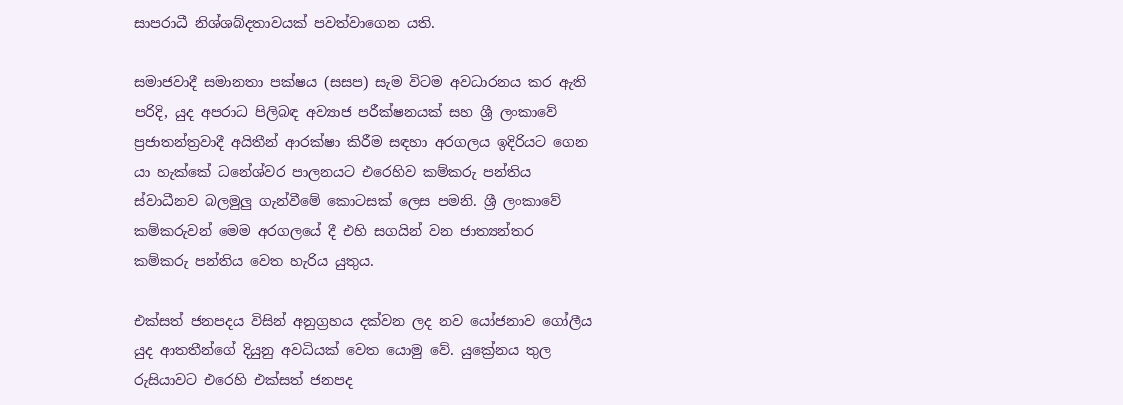සාපරාධී නිශ්ශබ්දතාවයක් පවත්වාගෙන යති.

සමාජවාදී සමානතා පක්ෂය (සසප) සැම විටම අවධාරනය කර ඇති පරිදි, යුද අපරාධ පිලිබඳ අව්‍යාජ පරීක්ෂනයක් සහ ශ්‍රී ලංකාවේ ප්‍රජාතන්ත්‍රවාදී අයිතීන් ආරක්ෂා කිරීම සඳහා අරගලය ඉදිරියට ගෙන යා හැක්කේ ධනේශ්වර පාලනයට එරෙහිව කම්කරු පන්තිය ස්වාධීනව බලමුලු ගැන්වීමේ කොටසක් ලෙස පමනි. ශ්‍රී ලංකාවේ කම්කරුවන් මෙම අරගලයේ දී එහි සගයින් වන ජාත්‍යන්තර කම්කරු පන්තිය වෙත හැරිය යුතුය.

එක්සත් ජනපදය විසින් අනුග්‍රහය දක්වන ලද නව යෝජනාව ගෝලීය යුද ආතතීන්ගේ දියුනු අවධියක් වෙත යොමු වේ. යුක්‍රේනය තුල රුසියාවට එරෙහි එක්සත් ජනපද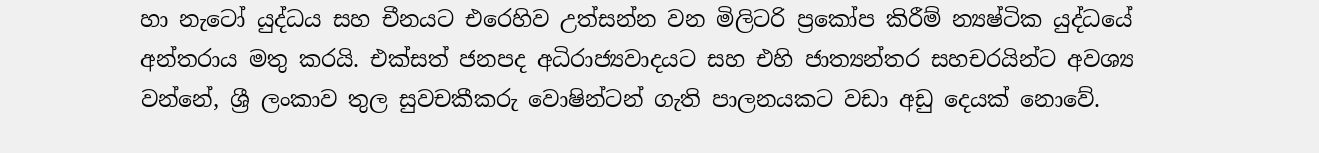හා නැටෝ යුද්ධය සහ චීනයට එරෙහිව උත්සන්න වන මිලිටරි ප්‍රකෝප කිරීම් න්‍යෂ්ටික යුද්ධයේ අන්තරාය මතු කරයි. එක්සත් ජනපද අධිරාජ්‍යවාදයට සහ එහි ජාත්‍යන්තර සහචරයින්ට අවශ්‍ය වන්නේ, ශ්‍රී ලංකාව තුල සුවචකීකරු වොෂින්ටන් ගැති පාලනයකට වඩා අඩු දෙයක් නොවේ.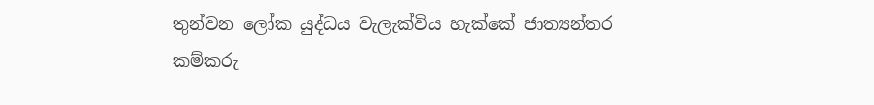තුන්වන ලෝක යුද්ධය වැලැක්විය හැක්කේ ජාත්‍යන්තර කම්කරු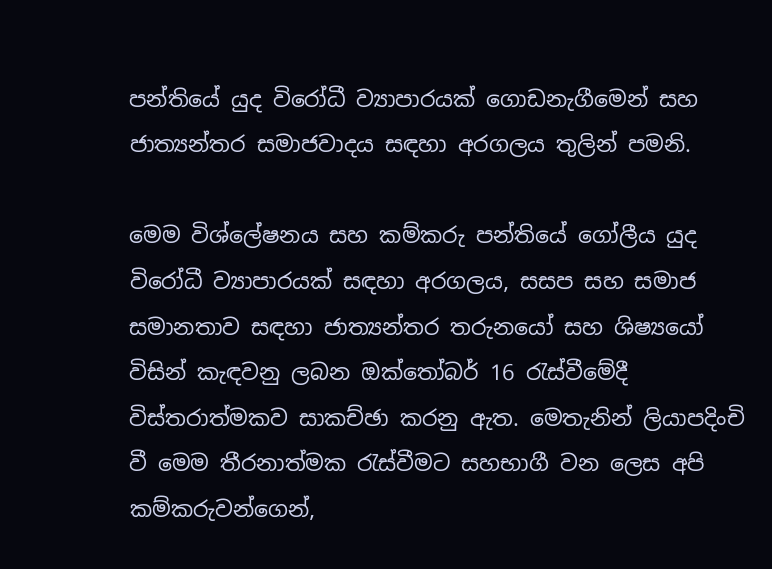පන්තියේ යුද විරෝධී ව්‍යාපාරයක් ගොඩනැගීමෙන් සහ ජාත්‍යන්තර සමාජවාදය සඳහා අරගලය තුලින් පමනි.

මෙම විශ්ලේෂනය සහ කම්කරු පන්තියේ ගෝලීය යුද විරෝධී ව්‍යාපාරයක් සඳහා අරගලය, සසප සහ සමාජ සමානතාව සඳහා ජාත්‍යන්තර තරුනයෝ සහ ශිෂ්‍යයෝ විසින් කැඳවනු ලබන ඔක්තෝබර් 16 රැස්වීමේදී විස්තරාත්මකව සාකච්ඡා කරනු ඇත. මෙතැනින් ලියාපදිංචි වී මෙම තීරනාත්මක රැස්වීමට සහභාගී වන ලෙස අපි කම්කරුවන්ගෙන්,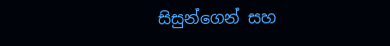සිසුන්ගෙන් සහ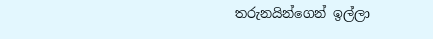තරුනයින්ගෙන් ඉල්ලා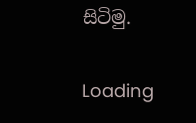සිටිමු.

Loading